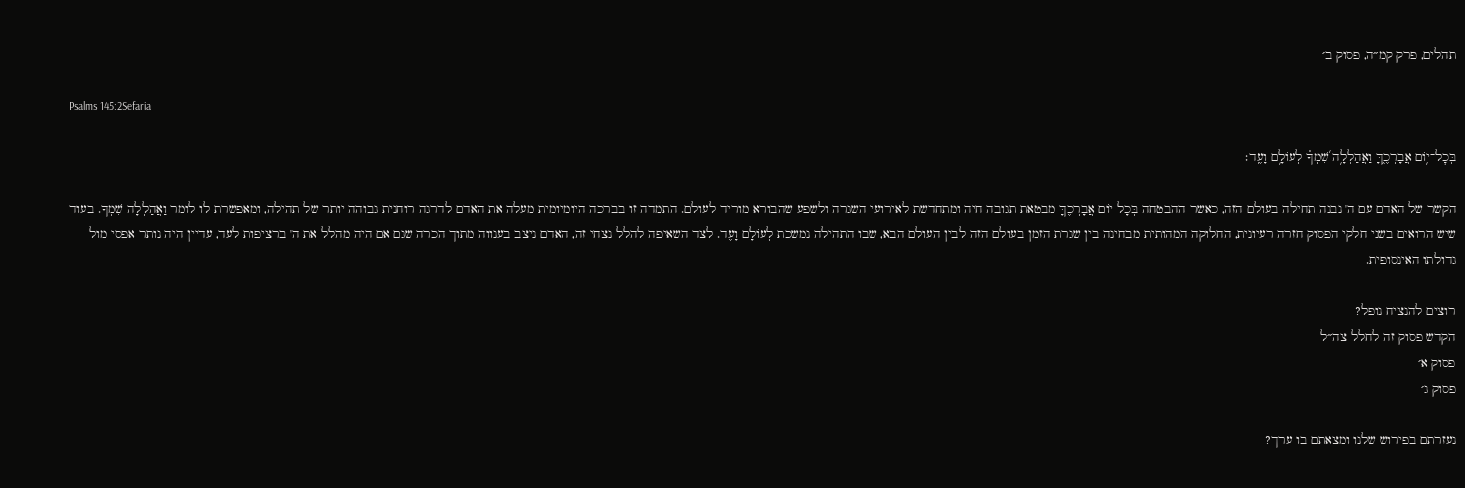תהלים, פרק קמ״ה, פסוק ב׳

Psalms 145:2Sefaria

בְּכׇל־י֥וֹם אֲבָרְכֶ֑ךָּ וַאֲהַלְלָ֥ה שִׁ֝מְךָ֗ לְעוֹלָ֥ם וָעֶֽד׃

הקשר של האדם עם ה' נבנה תחילה בעולם הזה, כאשר ההבטחה בְּכָל יוֹם אֲבָרְכֶךָּ מבטאת תגובה חיה ומתחדשת לאירועי השגרה ולשפע שהבורא מוריד לעולם. התמדה זו בברכה היומיומית מעלה את האדם לדרגה רוחנית גבוהה יותר של תהילה, ומאפשרת לו לומר וַאֲהַלְלָה שִׁמְךָ. בעוד שיש הרואים בשני חלקי הפסוק חזרה רעיונית, החלוקה המהותית מבחינה בין שגרת הזמן בעולם הזה לבין העולם הבא, שבו התהילה נמשכת לְעוֹלָם וָעֶד. לצד השאיפה להלל נצחי זה, האדם ניצב בענווה מתוך הכרה שגם אם היה מהלל את ה' ברציפות לעד, עדיין היה נותר אפסי מול גדולתו האינסופית.

רוצים להנציח נופל?
הקדש פסוק זה לחלל צה״ל
פסוק א׳
פסוק ג׳

נעזרתם בפירוש שלנו ומצאתם בו ערך?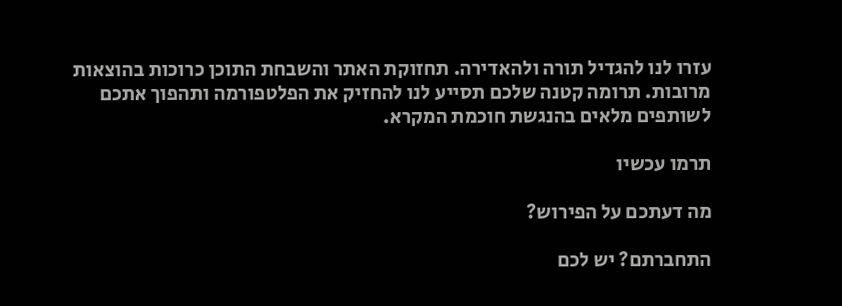עזרו לנו להגדיל תורה ולהאדירה. תחזוקת האתר והשבחת התוכן כרוכות בהוצאות מרובות. תרומה קטנה שלכם תסייע לנו להחזיק את הפלטפורמה ותהפוך אתכם לשותפים מלאים בהנגשת חוכמת המקרא.

תרמו עכשיו

מה דעתכם על הפירוש?

התחברתם? יש לכם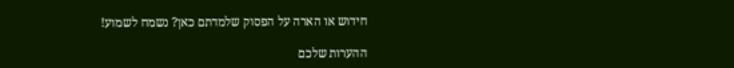חידוש או הארה על הפסוק שלמדתם כאן? נשמח לשמוע!

ההערות שלכם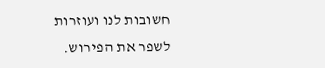חשובות לנו ועוזרות לשפר את הפירוש.